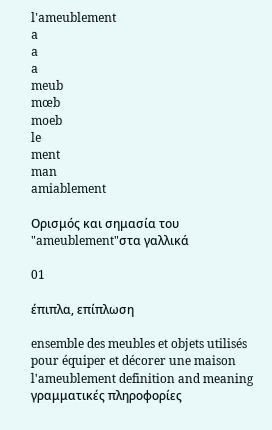l'ameublement
a
a
a
meub
mœb
moeb
le
ment
man
amiablement

Ορισμός και σημασία του "ameublement"στα γαλλικά

01

έπιπλα, επίπλωση

ensemble des meubles et objets utilisés pour équiper et décorer une maison
l'ameublement definition and meaning
γραμματικές πληροφορίες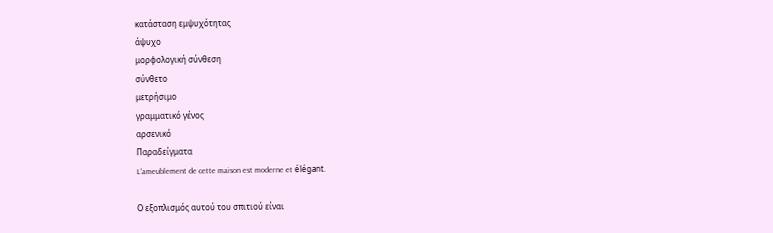κατάσταση εμψυχότητας
άψυχο
μορφολογική σύνθεση
σύνθετο
μετρήσιμο
γραμματικό γένος
αρσενικό
Παραδείγματα
L'ameublement de cette maison est moderne et élégant.

Ο εξοπλισμός αυτού του σπιτιού είναι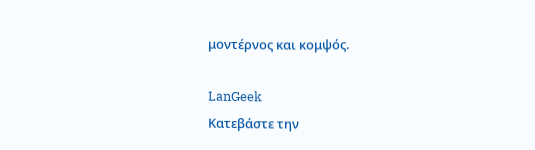μοντέρνος και κομψός.

LanGeek
Κατεβάστε την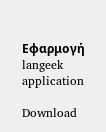Εφαρμογή
langeek application

Download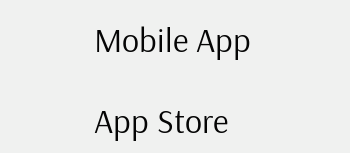Mobile App

App Store